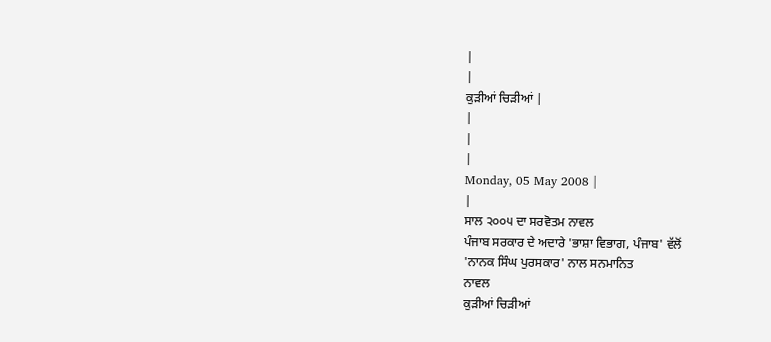|
|
ਕੁੜੀਆਂ ਚਿੜੀਆਂ |
|
|
|
Monday, 05 May 2008 |
|
ਸਾਲ ੨੦੦੫ ਦਾ ਸਰਵੋਤਮ ਨਾਵਲ
ਪੰਜਾਬ ਸਰਕਾਰ ਦੇ ਅਦਾਰੇ 'ਭਾਸ਼ਾ ਵਿਭਾਗ, ਪੰਜਾਬ' ਵੱਲੋਂ
'ਨਾਨਕ ਸਿੰਘ ਪੁਰਸਕਾਰ' ਨਾਲ ਸਨਮਾਨਿਤ
ਨਾਵਲ
ਕੁੜੀਆਂ ਚਿੜੀਆਂ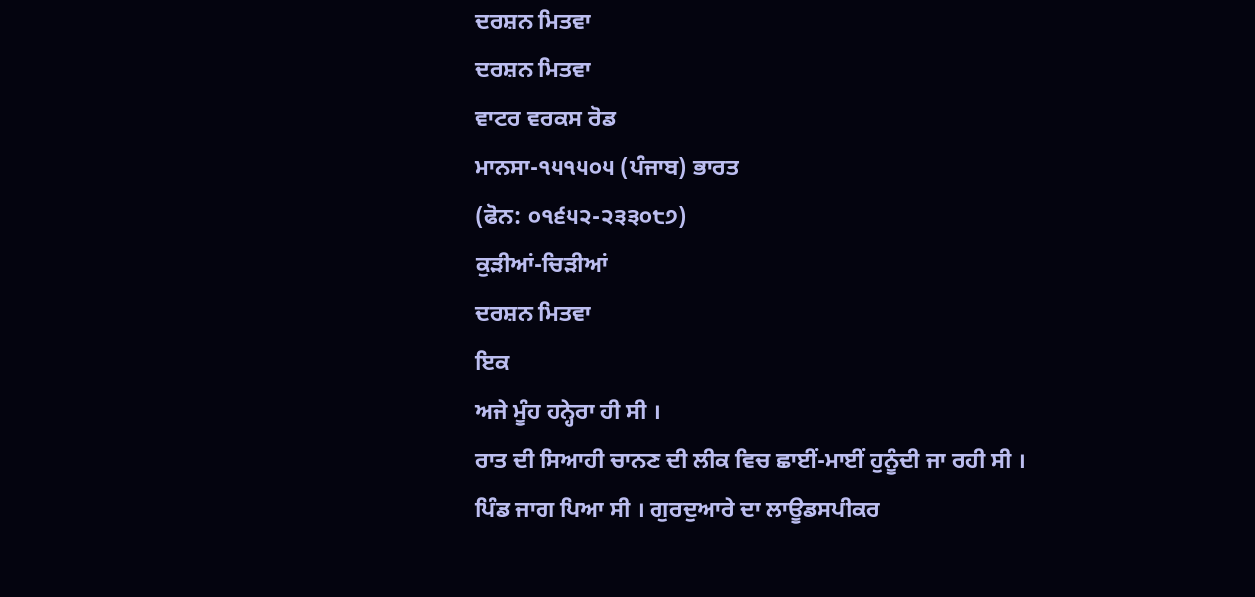ਦਰਸ਼ਨ ਮਿਤਵਾ
ਦਰਸ਼ਨ ਮਿਤਵਾ
ਵਾਟਰ ਵਰਕਸ ਰੋਡ
ਮਾਨਸਾ-੧੫੧੫੦੫ (ਪੰਜਾਬ) ਭਾਰਤ
(ਫੋਨ: ੦੧੬੫੨-੨੩੩੦੮੭)
ਕੁੜੀਆਂ-ਚਿੜੀਆਂ
ਦਰਸ਼ਨ ਮਿਤਵਾ
ਇਕ
ਅਜੇ ਮੂੰਹ ਹਨ੍ਹੇਰਾ ਹੀ ਸੀ ।
ਰਾਤ ਦੀ ਸਿਆਹੀ ਚਾਨਣ ਦੀ ਲੀਕ ਵਿਚ ਛਾਈਂ-ਮਾਈਂ ਹੁਨੂੰਦੀ ਜਾ ਰਹੀ ਸੀ ।
ਪਿੰਡ ਜਾਗ ਪਿਆ ਸੀ । ਗੁਰਦੁਆਰੇ ਦਾ ਲਾਊਡਸਪੀਕਰ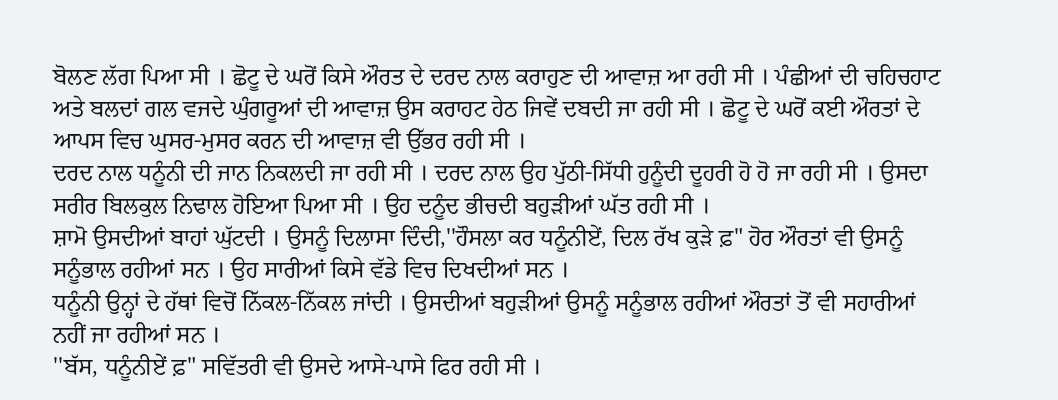ਬੋਲਣ ਲੱਗ ਪਿਆ ਸੀ । ਛੋਟੂ ਦੇ ਘਰੋਂ ਕਿਸੇ ਔਰਤ ਦੇ ਦਰਦ ਨਾਲ ਕਰਾਹੁਣ ਦੀ ਆਵਾਜ਼ ਆ ਰਹੀ ਸੀ । ਪੰਛੀਆਂ ਦੀ ਚਹਿਚਹਾਟ ਅਤੇ ਬਲਦਾਂ ਗਲ ਵਜਦੇ ਘੁੰਗਰੂਆਂ ਦੀ ਆਵਾਜ਼ ਉਸ ਕਰਾਹਟ ਹੇਠ ਜਿਵੇਂ ਦਬਦੀ ਜਾ ਰਹੀ ਸੀ । ਛੋਟੂ ਦੇ ਘਰੋਂ ਕਈ ਔਰਤਾਂ ਦੇ ਆਪਸ ਵਿਚ ਘੁਸਰ-ਮੁਸਰ ਕਰਨ ਦੀ ਆਵਾਜ਼ ਵੀ ਉੱਭਰ ਰਹੀ ਸੀ ।
ਦਰਦ ਨਾਲ ਧਨੂੰਨੀ ਦੀ ਜਾਨ ਨਿਕਲਦੀ ਜਾ ਰਹੀ ਸੀ । ਦਰਦ ਨਾਲ ਉਹ ਪੁੱਠੀ-ਸਿੱਧੀ ਹੁਨੂੰਦੀ ਦੂਹਰੀ ਹੋ ਹੋ ਜਾ ਰਹੀ ਸੀ । ਉਸਦਾ ਸਰੀਰ ਬਿਲਕੁਲ ਨਿਢਾਲ ਹੋਇਆ ਪਿਆ ਸੀ । ਉਹ ਦਨੂੰਦ ਭੀਚਦੀ ਬਹੁੜੀਆਂ ਘੱਤ ਰਹੀ ਸੀ ।
ਸ਼ਾਮੋ ਉਸਦੀਆਂ ਬਾਹਾਂ ਘੁੱਟਦੀ । ਉਸਨੂੰ ਦਿਲਾਸਾ ਦਿੰਦੀ,''ਹੌਸਲਾ ਕਰ ਧਨੂੰਨੀਏਂ, ਦਿਲ ਰੱਖ ਕੁੜੇ ਫ਼" ਹੋਰ ਔਰਤਾਂ ਵੀ ਉਸਨੂੰ ਸਨੂੰਭਾਲ ਰਹੀਆਂ ਸਨ । ਉਹ ਸਾਰੀਆਂ ਕਿਸੇ ਵੱਡੇ ਵਿਚ ਦਿਖਦੀਆਂ ਸਨ ।
ਧਨੂੰਨੀ ਉਨ੍ਹਾਂ ਦੇ ਹੱਥਾਂ ਵਿਚੋਂ ਨਿੱਕਲ-ਨਿੱਕਲ ਜਾਂਦੀ । ਉਸਦੀਆਂ ਬਹੁੜੀਆਂ ਉਸਨੂੰ ਸਨੂੰਭਾਲ ਰਹੀਆਂ ਔਰਤਾਂ ਤੋਂ ਵੀ ਸਹਾਰੀਆਂ ਨਹੀਂ ਜਾ ਰਹੀਆਂ ਸਨ ।
''ਬੱਸ, ਧਨੂੰਨੀਏਂ ਫ਼" ਸਵਿੱਤਰੀ ਵੀ ਉਸਦੇ ਆਸੇ-ਪਾਸੇ ਫਿਰ ਰਹੀ ਸੀ ।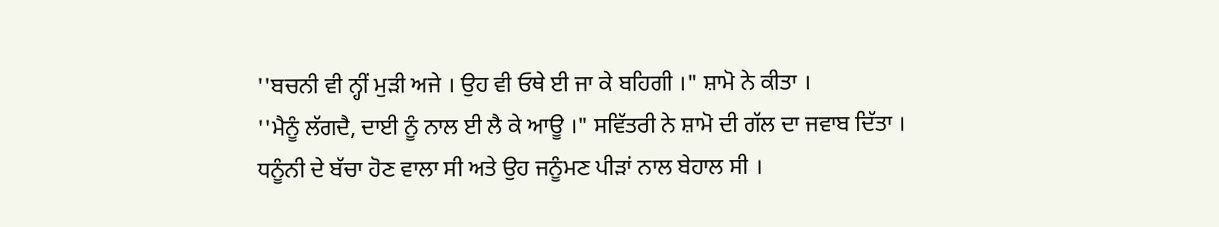''ਬਚਨੀ ਵੀ ਨ੍ਹੀਂ ਮੁੜੀ ਅਜੇ । ਉਹ ਵੀ ਓਥੇ ਈ ਜਾ ਕੇ ਬਹਿਗੀ ।" ਸ਼ਾਮੋ ਨੇ ਕੀਤਾ ।
''ਮੈਨੂੰ ਲੱਗਦੈ, ਦਾਈ ਨੂੰ ਨਾਲ ਈ ਲੈ ਕੇ ਆਊ ।" ਸਵਿੱਤਰੀ ਨੇ ਸ਼ਾਮੋ ਦੀ ਗੱਲ ਦਾ ਜਵਾਬ ਦਿੱਤਾ ।
ਧਨੂੰਨੀ ਦੇ ਬੱਚਾ ਹੋਣ ਵਾਲਾ ਸੀ ਅਤੇ ਉਹ ਜਨੂੰਮਣ ਪੀੜਾਂ ਨਾਲ ਬੇਹਾਲ ਸੀ ।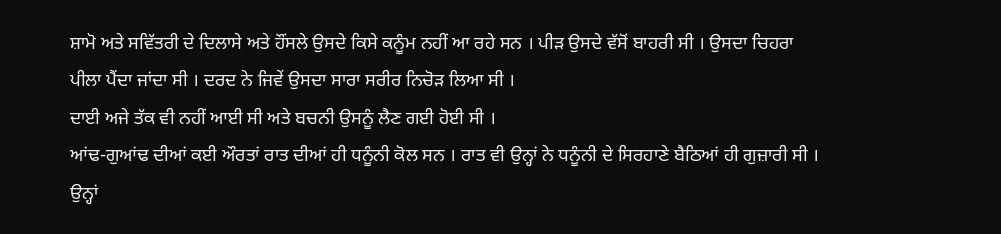ਸ਼ਾਮੋ ਅਤੇ ਸਵਿੱਤਰੀ ਦੇ ਦਿਲਾਸੇ ਅਤੇ ਹੌਂਸਲੇ ਉਸਦੇ ਕਿਸੇ ਕਨੂੰਮ ਨਹੀਂ ਆ ਰਹੇ ਸਨ । ਪੀੜ ਉਸਦੇ ਵੱਸੋਂ ਬਾਹਰੀ ਸੀ । ਉਸਦਾ ਚਿਹਰਾ ਪੀਲਾ ਪੈਂਦਾ ਜਾਂਦਾ ਸੀ । ਦਰਦ ਨੇ ਜਿਵੇਂ ਉਸਦਾ ਸਾਰਾ ਸਰੀਰ ਨਿਚੋੜ ਲਿਆ ਸੀ ।
ਦਾਈ ਅਜੇ ਤੱਕ ਵੀ ਨਹੀਂ ਆਈ ਸੀ ਅਤੇ ਬਚਨੀ ਉਸਨੂੰ ਲੈਣ ਗਈ ਹੋਈ ਸੀ ।
ਆਂਢ-ਗੁਆਂਢ ਦੀਆਂ ਕਈ ਔਰਤਾਂ ਰਾਤ ਦੀਆਂ ਹੀ ਧਨੂੰਨੀ ਕੋਲ ਸਨ । ਰਾਤ ਵੀ ਉਨ੍ਹਾਂ ਨੇ ਧਨੂੰਨੀ ਦੇ ਸਿਰਹਾਣੇ ਬੈਠਿਆਂ ਹੀ ਗੁਜ਼ਾਰੀ ਸੀ । ਉਨ੍ਹਾਂ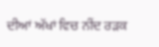ਦੀਆਂ ਅੱਖਾਂ ਵਿਚ ਨੀਂਦ ਰੜਕ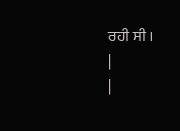ਰਹੀ ਸੀ ।
|
|